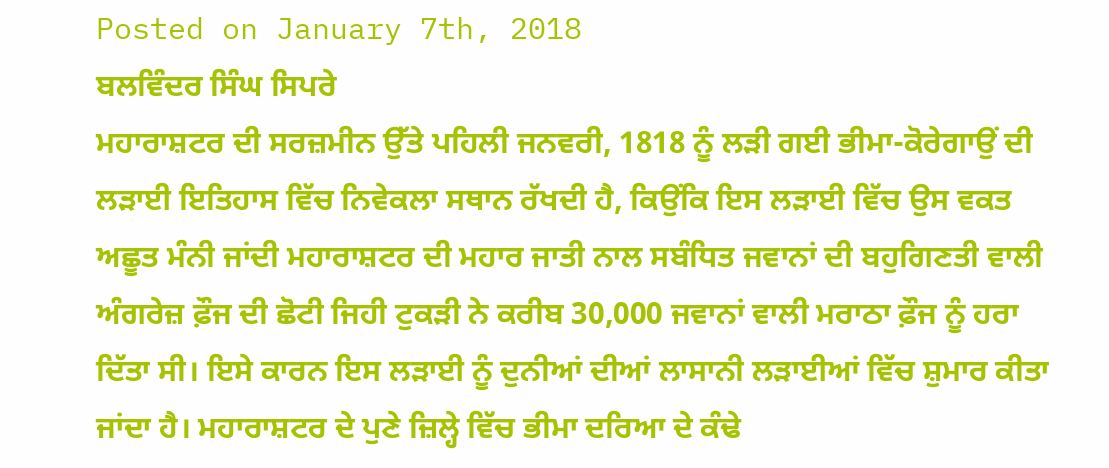Posted on January 7th, 2018
ਬਲਵਿੰਦਰ ਸਿੰਘ ਸਿਪਰੇ
ਮਹਾਰਾਸ਼ਟਰ ਦੀ ਸਰਜ਼ਮੀਨ ਉੱਤੇ ਪਹਿਲੀ ਜਨਵਰੀ, 1818 ਨੂੰ ਲੜੀ ਗਈ ਭੀਮਾ-ਕੋਰੇਗਾਉਂ ਦੀ ਲੜਾਈ ਇਤਿਹਾਸ ਵਿੱਚ ਨਿਵੇਕਲਾ ਸਥਾਨ ਰੱਖਦੀ ਹੈ, ਕਿਉਂਕਿ ਇਸ ਲੜਾਈ ਵਿੱਚ ਉਸ ਵਕਤ ਅਛੂਤ ਮੰਨੀ ਜਾਂਦੀ ਮਹਾਰਾਸ਼ਟਰ ਦੀ ਮਹਾਰ ਜਾਤੀ ਨਾਲ ਸਬੰਧਿਤ ਜਵਾਨਾਂ ਦੀ ਬਹੁਗਿਣਤੀ ਵਾਲੀ ਅੰਗਰੇਜ਼ ਫ਼ੌਜ ਦੀ ਛੋਟੀ ਜਿਹੀ ਟੁਕੜੀ ਨੇ ਕਰੀਬ 30,000 ਜਵਾਨਾਂ ਵਾਲੀ ਮਰਾਠਾ ਫ਼ੌਜ ਨੂੰ ਹਰਾ ਦਿੱਤਾ ਸੀ। ਇਸੇ ਕਾਰਨ ਇਸ ਲੜਾਈ ਨੂੰ ਦੁਨੀਆਂ ਦੀਆਂ ਲਾਸਾਨੀ ਲੜਾਈਆਂ ਵਿੱਚ ਸ਼ੁਮਾਰ ਕੀਤਾ ਜਾਂਦਾ ਹੈ। ਮਹਾਰਾਸ਼ਟਰ ਦੇ ਪੁਣੇ ਜ਼ਿਲ੍ਹੇ ਵਿੱਚ ਭੀਮਾ ਦਰਿਆ ਦੇ ਕੰਢੇ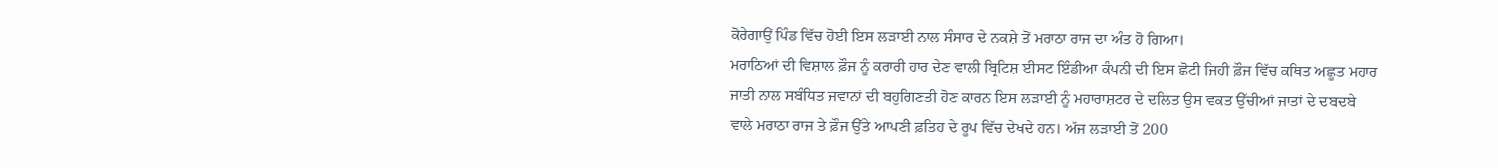ਕੋਰੇਗਾਉਂ ਪਿੰਡ ਵਿੱਚ ਹੋਈ ਇਸ ਲੜਾਈ ਨਾਲ ਸੰਸਾਰ ਦੇ ਨਕਸ਼ੇ ਤੋਂ ਮਰਾਠਾ ਰਾਜ ਦਾ ਅੰਤ ਹੋ ਗਿਆ।
ਮਰਾਠਿਆਂ ਦੀ ਵਿਸ਼ਾਲ ਫ਼ੌਜ ਨੂੰ ਕਰਾਰੀ ਹਾਰ ਦੇਣ ਵਾਲੀ ਬ੍ਰਿਟਿਸ਼ ਈਸਟ ਇੰਡੀਆ ਕੰਪਨੀ ਦੀ ਇਸ ਛੋਟੀ ਜਿਹੀ ਫ਼ੌਜ ਵਿੱਚ ਕਥਿਤ ਅਛੂਤ ਮਹਾਰ ਜਾਤੀ ਨਾਲ ਸਬੰਧਿਤ ਜਵਾਨਾਂ ਦੀ ਬਹੁਗਿਣਤੀ ਹੋਣ ਕਾਰਨ ਇਸ ਲੜਾਈ ਨੂੰ ਮਹਾਰਾਸ਼ਟਰ ਦੇ ਦਲਿਤ ਉਸ ਵਕਤ ਉੱਚੀਆਂ ਜਾਤਾਂ ਦੇ ਦਬਦਬੇ ਵਾਲੇ ਮਰਾਠਾ ਰਾਜ ਤੇ ਫ਼ੌਜ ਉੱਤੇ ਆਪਣੀ ਫ਼ਤਿਹ ਦੇ ਰੂਪ ਵਿੱਚ ਦੇਖਦੇ ਹਨ। ਅੱਜ ਲੜਾਈ ਤੋਂ 200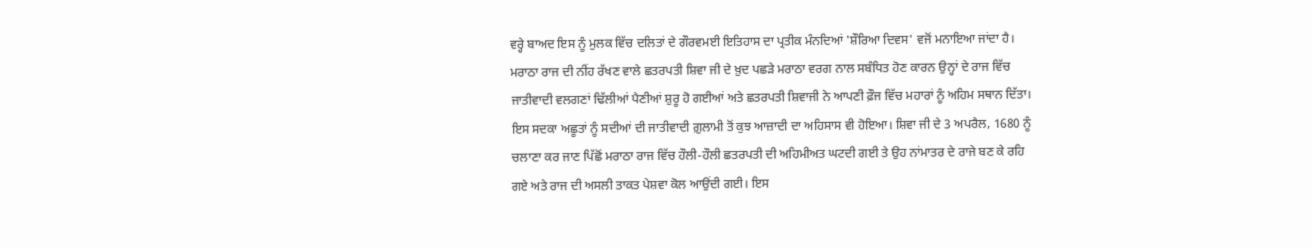ਵਰ੍ਹੇ ਬਾਅਦ ਇਸ ਨੂੰ ਮੁਲਕ ਵਿੱਚ ਦਲਿਤਾਂ ਦੇ ਗੌਰਵਮਈ ਇਤਿਹਾਸ ਦਾ ਪ੍ਰਤੀਕ ਮੰਨਦਿਆਂ 'ਸ਼ੌਰਿਆ ਦਿਵਸ' ਵਜੋਂ ਮਨਾਇਆ ਜਾਂਦਾ ਹੈ।
ਮਰਾਠਾ ਰਾਜ ਦੀ ਨੀਂਹ ਰੱਖਣ ਵਾਲੇ ਛਤਰਪਤੀ ਸ਼ਿਵਾ ਜੀ ਦੇ ਖ਼ੁਦ ਪਛੜੇ ਮਰਾਠਾ ਵਰਗ ਨਾਲ ਸਬੰਧਿਤ ਹੋਣ ਕਾਰਨ ਉਨ੍ਹਾਂ ਦੇ ਰਾਜ ਵਿੱਚ ਜਾਤੀਵਾਦੀ ਵਲਗਣਾਂ ਢਿੱਲੀਆਂ ਪੈਣੀਆਂ ਸ਼ੁਰੂ ਹੋ ਗਈਆਂ ਅਤੇ ਛਤਰਪਤੀ ਸ਼ਿਵਾਜੀ ਨੇ ਆਪਣੀ ਫ਼ੌਜ ਵਿੱਚ ਮਹਾਰਾਂ ਨੂੰ ਅਹਿਮ ਸਥਾਨ ਦਿੱਤਾ। ਇਸ ਸਦਕਾ ਅਛੂਤਾਂ ਨੂੰ ਸਦੀਆਂ ਦੀ ਜਾਤੀਵਾਦੀ ਗ਼ੁਲਾਮੀ ਤੋਂ ਕੁਝ ਆਜ਼ਾਦੀ ਦਾ ਅਹਿਸਾਸ ਵੀ ਹੋਇਆ। ਸ਼ਿਵਾ ਜੀ ਦੇ 3 ਅਪਰੈਲ, 1680 ਨੂੰ ਚਲਾਣਾ ਕਰ ਜਾਣ ਪਿੱਛੋਂ ਮਰਾਠਾ ਰਾਜ ਵਿੱਚ ਹੌਲੀ-ਹੌਲੀ ਛਤਰਪਤੀ ਦੀ ਅਹਿਮੀਅਤ ਘਟਦੀ ਗਈ ਤੇ ਉਹ ਨਾਂਮਾਤਰ ਦੇ ਰਾਜੇ ਬਣ ਕੇ ਰਹਿ ਗਏ ਅਤੇ ਰਾਜ ਦੀ ਅਸਲੀ ਤਾਕਤ ਪੇਸ਼ਵਾ ਕੋਲ ਆਉਂਦੀ ਗਈ। ਇਸ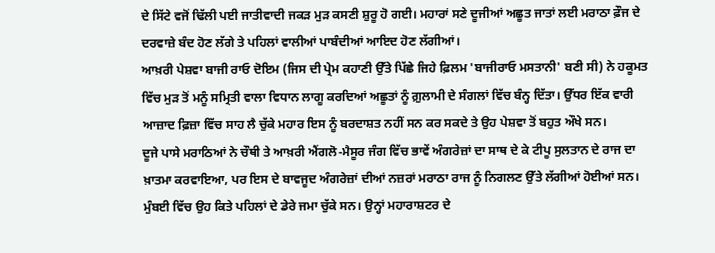ਦੇ ਸਿੱਟੇ ਵਜੋਂ ਢਿੱਲੀ ਪਈ ਜਾਤੀਵਾਦੀ ਜਕੜ ਮੁੜ ਕਸਣੀ ਸ਼ੁਰੂ ਹੋ ਗਈ। ਮਹਾਰਾਂ ਸਣੇ ਦੂਜੀਆਂ ਅਛੂਤ ਜਾਤਾਂ ਲਈ ਮਰਾਠਾ ਫ਼ੌਜ ਦੇ ਦਰਵਾਜ਼ੇ ਬੰਦ ਹੋਣ ਲੱਗੇ ਤੇ ਪਹਿਲਾਂ ਵਾਲੀਆਂ ਪਾਬੰਦੀਆਂ ਆਇਦ ਹੋਣ ਲੱਗੀਆਂ।
ਆਖ਼ਰੀ ਪੇਸ਼ਵਾ ਬਾਜੀ ਰਾਓ ਦੋਇਮ (ਜਿਸ ਦੀ ਪ੍ਰੇਮ ਕਹਾਣੀ ਉੱਤੇ ਪਿੱਛੇ ਜਿਹੇ ਫ਼ਿਲਮ 'ਬਾਜੀਰਾਓ ਮਸਤਾਨੀ' ਬਣੀ ਸੀ) ਨੇ ਹਕੂਮਤ ਵਿੱਚ ਮੁੜ ਤੋਂ ਮਨੂੰ ਸਮ੍ਰਿਤੀ ਵਾਲਾ ਵਿਧਾਨ ਲਾਗੂ ਕਰਦਿਆਂ ਅਛੂਤਾਂ ਨੂੰ ਗ਼ੁਲਾਮੀ ਦੇ ਸੰਗਲਾਂ ਵਿੱਚ ਬੰਨ੍ਹ ਦਿੱਤਾ। ਉੱਧਰ ਇੱਕ ਵਾਰੀ ਆਜ਼ਾਦ ਫ਼ਿਜ਼ਾ ਵਿੱਚ ਸਾਹ ਲੈ ਚੁੱਕੇ ਮਹਾਰ ਇਸ ਨੂੰ ਬਰਦਾਸ਼ਤ ਨਹੀਂ ਸਨ ਕਰ ਸਕਦੇ ਤੇ ਉਹ ਪੇਸ਼ਵਾ ਤੋਂ ਬਹੁਤ ਔਖੇ ਸਨ।
ਦੂਜੇ ਪਾਸੇ ਮਰਾਠਿਆਂ ਨੇ ਚੌਥੀ ਤੇ ਆਖ਼ਰੀ ਐਂਗਲੋ-ਮੈਸੂਰ ਜੰਗ ਵਿੱਚ ਭਾਵੇਂ ਅੰਗਰੇਜ਼ਾਂ ਦਾ ਸਾਥ ਦੇ ਕੇ ਟੀਪੂ ਸੁਲਤਾਨ ਦੇ ਰਾਜ ਦਾ ਖ਼ਾਤਮਾ ਕਰਵਾਇਆ, ਪਰ ਇਸ ਦੇ ਬਾਵਜੂਦ ਅੰਗਰੇਜ਼ਾਂ ਦੀਆਂ ਨਜ਼ਰਾਂ ਮਰਾਠਾ ਰਾਜ ਨੂੰ ਨਿਗਲਣ ਉੱਤੇ ਲੱਗੀਆਂ ਹੋਈਆਂ ਸਨ। ਮੁੰਬਈ ਵਿੱਚ ਉਹ ਕਿਤੇ ਪਹਿਲਾਂ ਦੇ ਡੇਰੇ ਜਮਾ ਚੁੱਕੇ ਸਨ। ਉਨ੍ਹਾਂ ਮਹਾਰਾਸ਼ਟਰ ਦੇ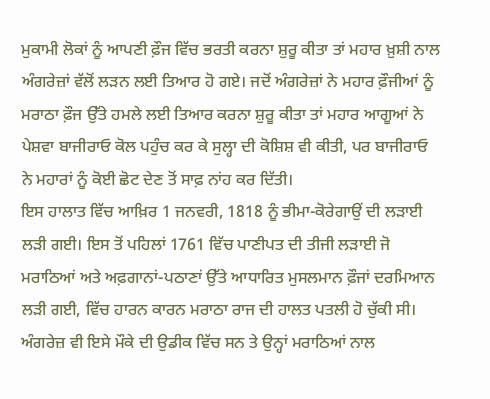ਮੁਕਾਮੀ ਲੋਕਾਂ ਨੂੰ ਆਪਣੀ ਫ਼ੌਜ ਵਿੱਚ ਭਰਤੀ ਕਰਨਾ ਸ਼ੁਰੂ ਕੀਤਾ ਤਾਂ ਮਹਾਰ ਖ਼ੁਸ਼ੀ ਨਾਲ ਅੰਗਰੇਜ਼ਾਂ ਵੱਲੋਂ ਲੜਨ ਲਈ ਤਿਆਰ ਹੋ ਗਏ। ਜਦੋਂ ਅੰਗਰੇਜ਼ਾਂ ਨੇ ਮਹਾਰ ਫ਼ੌਜੀਆਂ ਨੂੰ ਮਰਾਠਾ ਫ਼ੌਜ ਉੱਤੇ ਹਮਲੇ ਲਈ ਤਿਆਰ ਕਰਨਾ ਸ਼ੁਰੂ ਕੀਤਾ ਤਾਂ ਮਹਾਰ ਆਗੂਆਂ ਨੇ ਪੇਸ਼ਵਾ ਬਾਜੀਰਾਓ ਕੋਲ ਪਹੁੰਚ ਕਰ ਕੇ ਸੁਲ੍ਹਾ ਦੀ ਕੋਸ਼ਿਸ਼ ਵੀ ਕੀਤੀ, ਪਰ ਬਾਜੀਰਾਓ ਨੇ ਮਹਾਰਾਂ ਨੂੰ ਕੋਈ ਛੋਟ ਦੇਣ ਤੋਂ ਸਾਫ਼ ਨਾਂਹ ਕਰ ਦਿੱਤੀ।
ਇਸ ਹਾਲਾਤ ਵਿੱਚ ਆਖ਼ਿਰ 1 ਜਨਵਰੀ, 1818 ਨੂੰ ਭੀਮਾ-ਕੋਰੇਗਾਉਂ ਦੀ ਲੜਾਈ ਲੜੀ ਗਈ। ਇਸ ਤੋਂ ਪਹਿਲਾਂ 1761 ਵਿੱਚ ਪਾਣੀਪਤ ਦੀ ਤੀਜੀ ਲੜਾਈ ਜੋ ਮਰਾਠਿਆਂ ਅਤੇ ਅਫ਼ਗਾਨਾਂ-ਪਠਾਣਾਂ ਉੱਤੇ ਆਧਾਰਿਤ ਮੁਸਲਮਾਨ ਫ਼ੌਜਾਂ ਦਰਮਿਆਨ ਲੜੀ ਗਈ, ਵਿੱਚ ਹਾਰਨ ਕਾਰਨ ਮਰਾਠਾ ਰਾਜ ਦੀ ਹਾਲਤ ਪਤਲੀ ਹੋ ਚੁੱਕੀ ਸੀ। ਅੰਗਰੇਜ਼ ਵੀ ਇਸੇ ਮੌਕੇ ਦੀ ਉਡੀਕ ਵਿੱਚ ਸਨ ਤੇ ਉਨ੍ਹਾਂ ਮਰਾਠਿਆਂ ਨਾਲ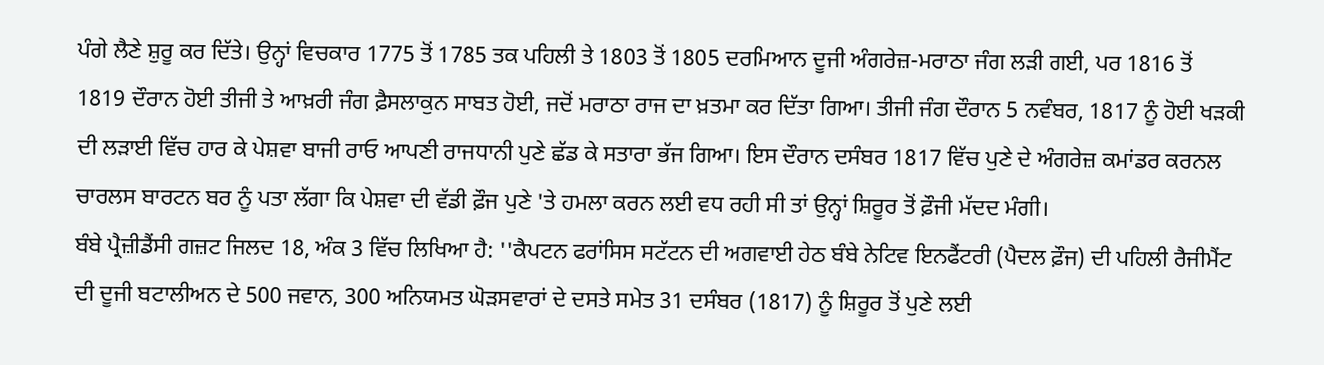ਪੰਗੇ ਲੈਣੇ ਸ਼ੁਰੂ ਕਰ ਦਿੱਤੇ। ਉਨ੍ਹਾਂ ਵਿਚਕਾਰ 1775 ਤੋਂ 1785 ਤਕ ਪਹਿਲੀ ਤੇ 1803 ਤੋਂ 1805 ਦਰਮਿਆਨ ਦੂਜੀ ਅੰਗਰੇਜ਼-ਮਰਾਠਾ ਜੰਗ ਲੜੀ ਗਈ, ਪਰ 1816 ਤੋਂ 1819 ਦੌਰਾਨ ਹੋਈ ਤੀਜੀ ਤੇ ਆਖ਼ਰੀ ਜੰਗ ਫ਼ੈਸਲਾਕੁਨ ਸਾਬਤ ਹੋਈ, ਜਦੋਂ ਮਰਾਠਾ ਰਾਜ ਦਾ ਖ਼ਤਮਾ ਕਰ ਦਿੱਤਾ ਗਿਆ। ਤੀਜੀ ਜੰਗ ਦੌਰਾਨ 5 ਨਵੰਬਰ, 1817 ਨੂੰ ਹੋਈ ਖੜਕੀ ਦੀ ਲੜਾਈ ਵਿੱਚ ਹਾਰ ਕੇ ਪੇਸ਼ਵਾ ਬਾਜੀ ਰਾਓ ਆਪਣੀ ਰਾਜਧਾਨੀ ਪੁਣੇ ਛੱਡ ਕੇ ਸਤਾਰਾ ਭੱਜ ਗਿਆ। ਇਸ ਦੌਰਾਨ ਦਸੰਬਰ 1817 ਵਿੱਚ ਪੁਣੇ ਦੇ ਅੰਗਰੇਜ਼ ਕਮਾਂਡਰ ਕਰਨਲ ਚਾਰਲਸ ਬਾਰਟਨ ਬਰ ਨੂੰ ਪਤਾ ਲੱਗਾ ਕਿ ਪੇਸ਼ਵਾ ਦੀ ਵੱਡੀ ਫ਼ੌਜ ਪੁਣੇ 'ਤੇ ਹਮਲਾ ਕਰਨ ਲਈ ਵਧ ਰਹੀ ਸੀ ਤਾਂ ਉਨ੍ਹਾਂ ਸ਼ਿਰੂਰ ਤੋਂ ਫ਼ੌਜੀ ਮੱਦਦ ਮੰਗੀ।
ਬੰਬੇ ਪ੍ਰੈਜ਼ੀਡੈਂਸੀ ਗਜ਼ਟ ਜਿਲਦ 18, ਅੰਕ 3 ਵਿੱਚ ਲਿਖਿਆ ਹੈ: ''ਕੈਪਟਨ ਫਰਾਂਸਿਸ ਸਟੱਟਨ ਦੀ ਅਗਵਾਈ ਹੇਠ ਬੰਬੇ ਨੇਟਿਵ ਇਨਫੈਂਟਰੀ (ਪੈਦਲ ਫ਼ੌਜ) ਦੀ ਪਹਿਲੀ ਰੈਜੀਮੈਂਟ ਦੀ ਦੂਜੀ ਬਟਾਲੀਅਨ ਦੇ 500 ਜਵਾਨ, 300 ਅਨਿਯਮਤ ਘੋੜਸਵਾਰਾਂ ਦੇ ਦਸਤੇ ਸਮੇਤ 31 ਦਸੰਬਰ (1817) ਨੂੰ ਸ਼ਿਰੂਰ ਤੋਂ ਪੁਣੇ ਲਈ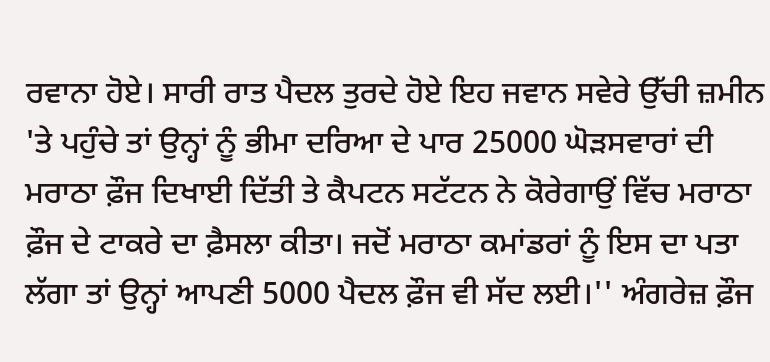ਰਵਾਨਾ ਹੋਏ। ਸਾਰੀ ਰਾਤ ਪੈਦਲ ਤੁਰਦੇ ਹੋਏ ਇਹ ਜਵਾਨ ਸਵੇਰੇ ਉੱਚੀ ਜ਼ਮੀਨ 'ਤੇ ਪਹੁੰਚੇ ਤਾਂ ਉਨ੍ਹਾਂ ਨੂੰ ਭੀਮਾ ਦਰਿਆ ਦੇ ਪਾਰ 25000 ਘੋੜਸਵਾਰਾਂ ਦੀ ਮਰਾਠਾ ਫ਼ੌਜ ਦਿਖਾਈ ਦਿੱਤੀ ਤੇ ਕੈਪਟਨ ਸਟੱਟਨ ਨੇ ਕੋਰੇਗਾਉਂ ਵਿੱਚ ਮਰਾਠਾ ਫ਼ੌਜ ਦੇ ਟਾਕਰੇ ਦਾ ਫ਼ੈਸਲਾ ਕੀਤਾ। ਜਦੋਂ ਮਰਾਠਾ ਕਮਾਂਡਰਾਂ ਨੂੰ ਇਸ ਦਾ ਪਤਾ ਲੱਗਾ ਤਾਂ ਉਨ੍ਹਾਂ ਆਪਣੀ 5000 ਪੈਦਲ ਫ਼ੌਜ ਵੀ ਸੱਦ ਲਈ।'' ਅੰਗਰੇਜ਼ ਫ਼ੌਜ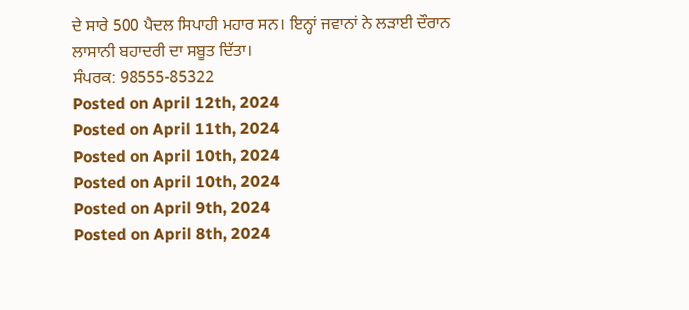ਦੇ ਸਾਰੇ 500 ਪੈਦਲ ਸਿਪਾਹੀ ਮਹਾਰ ਸਨ। ਇਨ੍ਹਾਂ ਜਵਾਨਾਂ ਨੇ ਲੜਾਈ ਦੌਰਾਨ ਲਾਸਾਨੀ ਬਹਾਦਰੀ ਦਾ ਸਬੂਤ ਦਿੱਤਾ।
ਸੰਪਰਕ: 98555-85322
Posted on April 12th, 2024
Posted on April 11th, 2024
Posted on April 10th, 2024
Posted on April 10th, 2024
Posted on April 9th, 2024
Posted on April 8th, 2024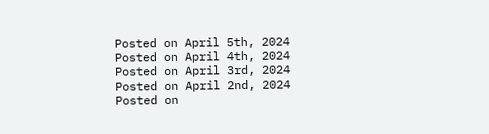Posted on April 5th, 2024
Posted on April 4th, 2024
Posted on April 3rd, 2024
Posted on April 2nd, 2024
Posted on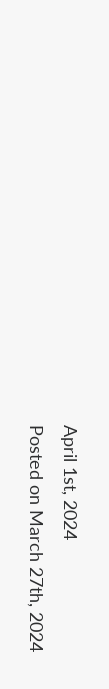April 1st, 2024
Posted on March 27th, 2024